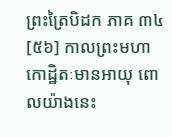ព្រះត្រៃបិដក ភាគ ៣៤
[៥៦] កាលព្រះមហាកោដ្ឋិតៈមានអាយុ ពោលយ៉ាងនេះ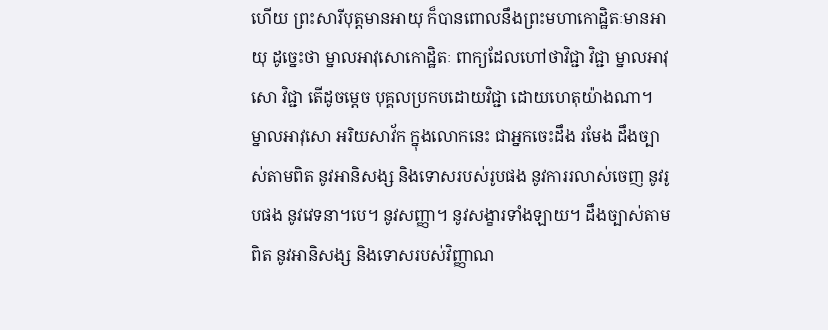ហើយ ព្រះសារីបុត្តមានអាយុ ក៏បានពោលនឹងព្រះមហាកោដ្ឋិតៈមានអាយុ ដូច្នេះថា ម្នាលអាវុសោកោដ្ឋិតៈ ពាក្យដែលហៅថាវិជ្ជា វិជ្ជា ម្នាលអាវុសោ វិជ្ជា តើដូចម្តេច បុគ្គលប្រកបដោយវិជ្ជា ដោយហេតុយ៉ាងណា។ ម្នាលអាវុសោ អរិយសាវ័ក ក្នុងលោកនេះ ជាអ្នកចេះដឹង រមែង ដឹងច្បាស់តាមពិត នូវអានិសង្ស និងទោសរបស់រូបផង នូវការរលាស់ចេញ នូវរូបផង នូវវេទនា។បេ។ នូវសញ្ញា។ នូវសង្ខារទាំងឡាយ។ ដឹងច្បាស់តាមពិត នូវអានិសង្ស និងទោសរបស់វិញ្ញាណ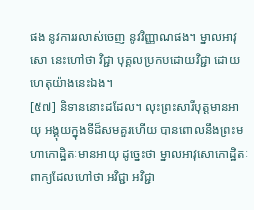ផង នូវការរលាស់ចេញ នូវវិញ្ញាណផង។ ម្នាលអាវុសោ នេះហៅថា វិជ្ជា បុគ្គលប្រកបដោយវិជ្ជា ដោយហេតុយ៉ាងនេះឯង។
[៥៧] និទាននោះដដែល។ លុះព្រះសារីបុត្តមានអាយុ អង្គុយក្នុងទីដ៏សមគួរហើយ បានពោលនឹងព្រះមហាកោដ្ឋិតៈមានអាយុ ដូច្នេះថា ម្នាលអាវុសោកោដ្ឋិតៈ ពាក្យដែលហៅថា អវិជ្ជា អវិជ្ជា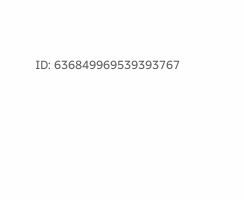ID: 636849969539393767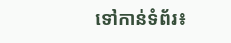ទៅកាន់ទំព័រ៖